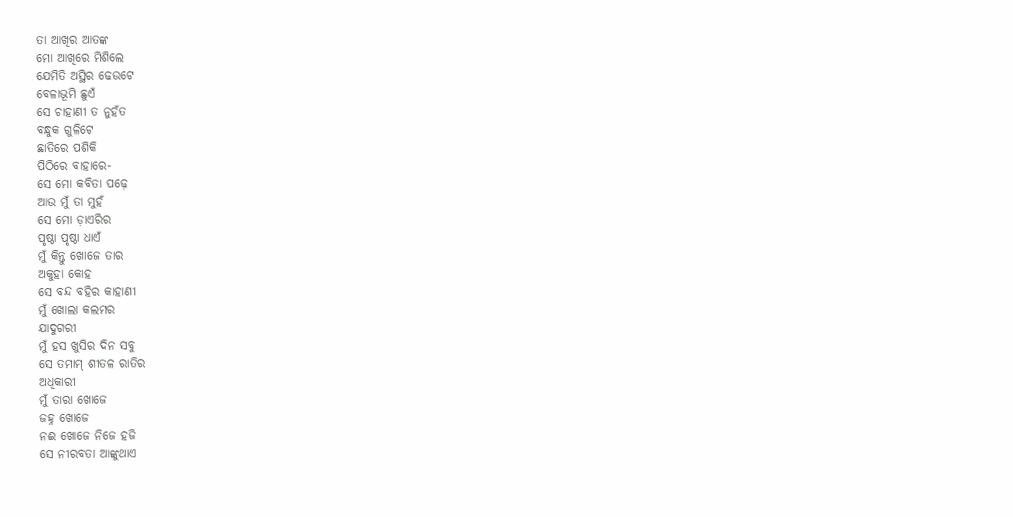ତା ଆଖିର ଆତଙ୍କ
ମୋ ଆଖିରେ ମିଶିଲେ
ଯେମିତି ଅସ୍ଥିର ଢେଉଟେ
ବେଳାଭୂମି ଛୁଏଁ
ସେ ଚାହାଣୀ ତ ନୁହଁତ
ବନ୍ଧୁକ ଗୁଳିଟେ
ଛାତିରେ ପଶିକି
ପିଠିରେ ବାହାରେ-
ସେ ମୋ କବିତା ପଢ଼େ
ଆଉ ମୁଁ ତା ମୁହଁ
ସେ ମୋ ଡ଼ାଏରିର
ପୃଷ୍ଠା ପୃଷ୍ଠା ଧାଏଁ
ମୁଁ କିନ୍ତୁ ଖୋଜେ ତାର
ଅକୁହା କୋହ
ସେ ବନ୍ଦ ବହିର କାହାଣୀ
ମୁଁ ଖୋଲା କଲମର
ଯାଦୁଗରୀ
ମୁଁ ହସ ଖୁସିର ଦିନ ସବୁ
ସେ ତମାମ୍ ଶୀତଳ ରାତିର
ଅଧିକାରୀ
ମୁଁ ତାରା ଖୋଜେ
ଜହ୍ନ ଖୋଜେ
ନଈ ଖୋଜେ ନିଜେ ହଜି
ସେ ନୀରବତା ଆଙ୍କୁଥାଏ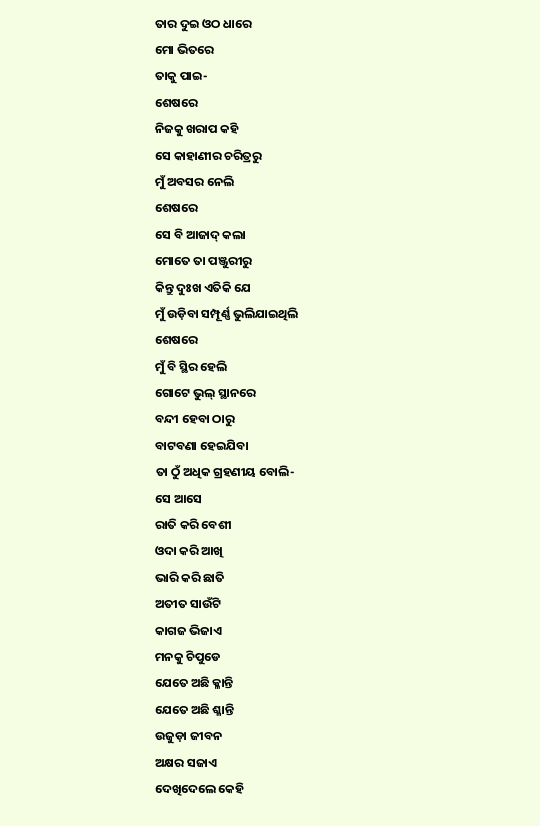ତାର ଦୁଇ ଓଠ ଧାରେ
ମୋ ଭିତରେ
ତାକୁ ପାଇ-
ଶେଷରେ
ନିଜକୁ ଖରାପ କହି
ସେ କାହାଣୀର ଚରିତ୍ରରୁ
ମୁଁ ଅବସର ନେଲି
ଶେଷରେ
ସେ ବି ଆଜାଦ୍ କଲା
ମୋତେ ତା ପଞ୍ଜୁରୀରୁ
କିନ୍ତୁ ଦୁଃଖ ଏତିକି ଯେ
ମୁଁ ଉଡ଼ିବା ସମ୍ପୂର୍ଣ୍ଣ ଭୁଲିଯାଇଥିଲି
ଶେଷରେ
ମୁଁ ବି ସ୍ଥିର ହେଲି
ଗୋଟେ ଭୁଲ୍ ସ୍ଥାନରେ
ବନ୍ଦୀ ହେବା ଠାରୁ
ବାଟବଣା ହେଇଯିବା
ତା ଠୁଁ ଅଧିକ ଗ୍ରହଣୀୟ ବୋଲି-
ସେ ଆସେ
ରାତି କରି ବେଶୀ
ଓଦା କରି ଆଖି
ଭାରି କରି ଛାତି
ଅତୀତ ସାଉଁଟି
କାଗଜ ଭିଜାଏ
ମନକୁ ଚିପୁଡେ
ଯେତେ ଅଛି କ୍ଳାନ୍ତି
ଯେତେ ଅଛି ଶ୍ଳାନ୍ତି
ଉଜୁଡ଼ା ଜୀବନ
ଅକ୍ଷର ସଜାଏ
ଦେଖିଦେଲେ କେହି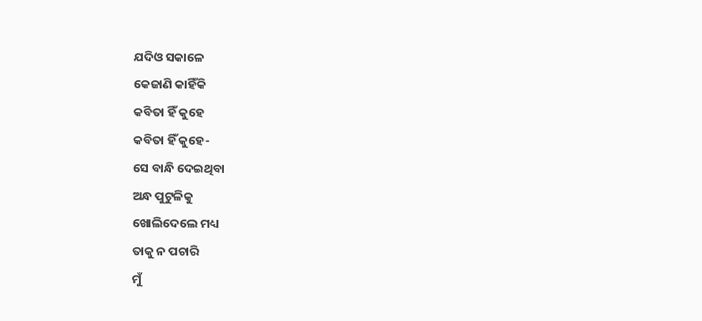ଯଦିଓ ସକାଳେ
କେଜାଣି କାହିଁକି
କବିତା ହିଁ କୁହେ
କବିତା ହିଁ କୁହେ-
ସେ ବାନ୍ଧି ଦେଇଥିବା
ଅନ୍ଧ ପୁଟୁଳିକୁ
ଖୋଲିଦେଲେ ମଧ୍ୟ
ତାକୁ ନ ପଚାରି
ମୁଁ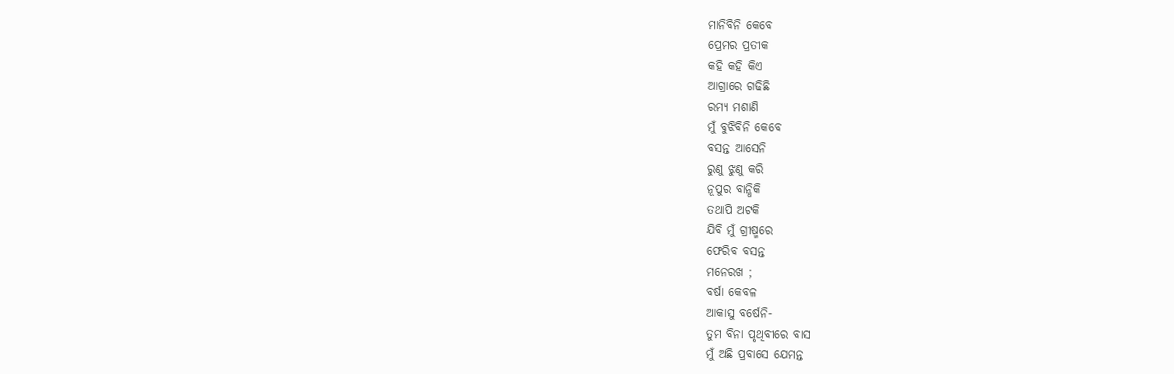ମାନିବିନି କେବେ
ପ୍ରେମର ପ୍ରତୀକ
କହି କହି କିଏ
ଆଗ୍ରାରେ ଗଢିଛି
ରମ୍ୟ ମଶାଣି
ମୁଁ ବୁଝିବିନି କେବେ
ବସନ୍ତ ଆସେନି
ରୁଣୁ ଝୁଣୁ କରି
ନୂପୁର ବାନ୍ଧିକି
ତଥାପି ଅଟକି
ଯିବି ମୁଁ ଗ୍ରୀଷ୍ମରେ
ଫେରିବ ବସନ୍ତ
ମନେରଖ ;
ବର୍ଷା କେବଳ
ଆକାସୁ ବର୍ଷେନି-
ତୁମ ବିନା ପୃଥିବୀରେ ବାସ
ମୁଁ ଅଛି ପ୍ରବାସେ ଯେମନ୍ତ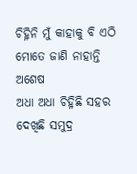ଚିହ୍ନିନି ମୁଁ କାହାକୁ ବି ଏଠି
ମୋତେ ଜାଣି ନାହାନ୍ତି ଅଶେଷ
ଅଧା ଅଧା ଚିହ୍ନିଛି ସହର
ଦେଖିଛି ସମୁଦ୍ର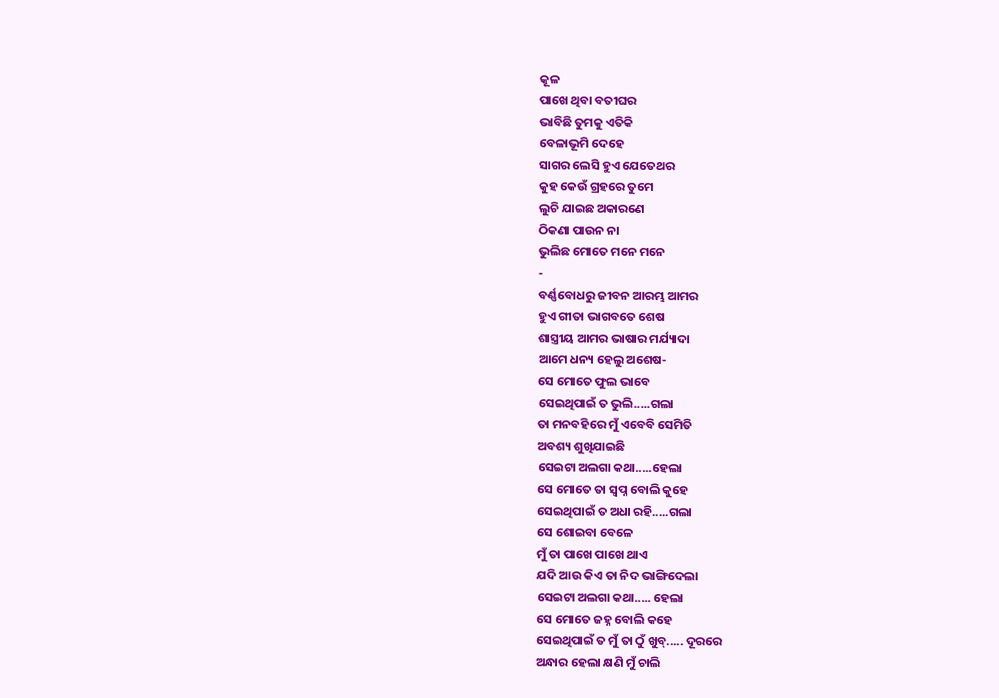କୂଳ
ପାଖେ ଥିବା ବତୀଘର
ଭାବିଛି ତୁମକୁ ଏତିକି
ବେଳାଭୂମି ଦେହେ
ସାଗର ଲେସି ହୁଏ ଯେତେଥର
କୁହ କେଉଁ ଗ୍ରହରେ ତୁମେ
ଲୁଚି ଯାଇଛ ଅକାରଣେ
ଠିକଣା ପାଉନ ନା
ଭୁଲିଛ ମୋତେ ମନେ ମନେ
-
ବର୍ଣ୍ଣବୋଧରୁ ଜୀବନ ଆରମ୍ଭ ଆମର
ହୁଏ ଗୀତା ଭାଗବତେ ଶେଷ
ଶାସ୍ତ୍ରୀୟ ଆମର ଭାଷାର ମର୍ଯ୍ୟାଦା
ଆମେ ଧନ୍ୟ ହେଲୁ ଅଶେଷ-
ସେ ମୋତେ ଫୁଲ ଭାବେ
ସେଇଥିପାଇଁ ତ ଭୁଲି.....ଗଲା
ତା ମନବହିରେ ମୁଁ ଏବେବି ସେମିତି
ଅବଶ୍ୟ ଶୁଖିଯାଇଛି
ସେଇଟା ଅଲଗା କଥା.....ହେଲା
ସେ ମୋତେ ତା ସ୍ଵପ୍ନ ବୋଲି କୁହେ
ସେଇଥିପାଇଁ ତ ଅଧା ରହି.....ଗଲା
ସେ ଶୋଇବା ବେଳେ
ମୁଁ ତା ପାଖେ ପାଖେ ଥାଏ
ଯଦି ଆଉ କିଏ ତା ନିଦ ଭାଙ୍ଗିଦେଲା
ସେଇଟା ଅଲଗା କଥା..... ହେଲା
ସେ ମୋତେ ଜହ୍ନ ବୋଲି କହେ
ସେଇଥିପାଇଁ ତ ମୁଁ ତା ଠୁଁ ଖୁବ୍..... ଦୂରରେ
ଅନ୍ଧାର ହେଲା କ୍ଷଣି ମୁଁ ଚାଲି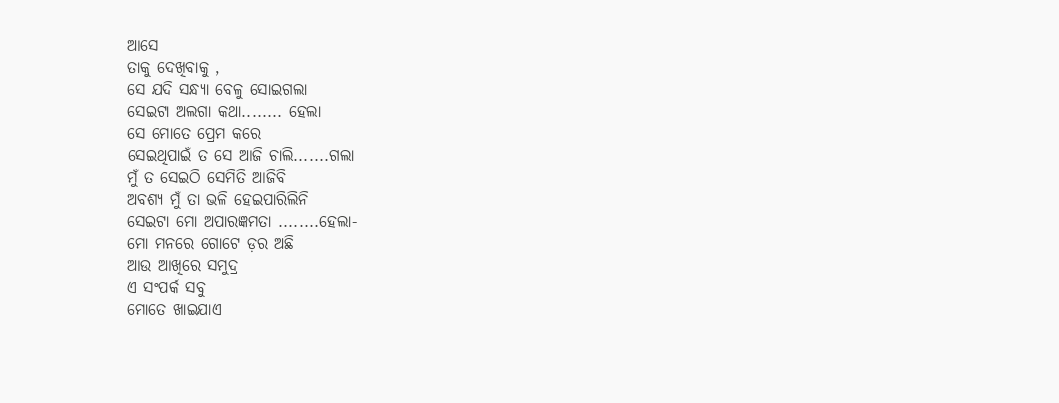ଆସେ
ତାକୁ ଦେଖିବାକୁ ,
ସେ ଯଦି ସନ୍ଧ୍ୟା ବେଳୁ ସୋଇଗଲା
ସେଇଟା ଅଲଗା କଥା........ ହେଲା
ସେ ମୋତେ ପ୍ରେମ କରେ
ସେଇଥିପାଇଁ ତ ସେ ଆଜି ଚାଲି.......ଗଲା
ମୁଁ ତ ସେଇଠି ସେମିତି ଆଜିବି
ଅବଶ୍ୟ ମୁଁ ତା ଭଳି ହେଇପାରିଲିନି
ସେଇଟା ମୋ ଅପାରଜ୍ଞମତା ........ହେଲା-
ମୋ ମନରେ ଗୋଟେ ଡ଼ର ଅଛି
ଆଉ ଆଖିରେ ସମୁଦ୍ର
ଏ ସଂପର୍କ ସବୁ
ମୋତେ ଖାଇଯାଏ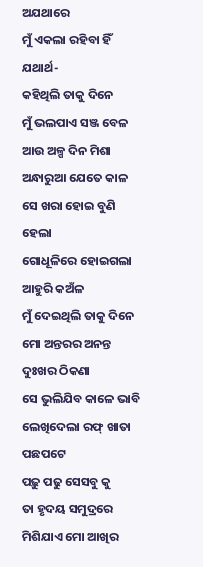ଅଯଥାରେ
ମୁଁ ଏକଲା ରହିବା ହିଁ ଯଥାର୍ଥ-
କହିଥିଲି ତାକୁ ଦିନେ
ମୁଁ ଭଲପାଏ ସଞ୍ଜ ବେଳ
ଆଉ ଅଳ୍ପ ଦିନ ମିଶା
ଅନ୍ଧାରୁଆ ଯେତେ କାଳ
ସେ ଖରା ହୋଇ ବୁଣି ହେଲା
ଗୋଧୂଳିରେ ହୋଇଗଲା
ଆହୁରି କଅଁଳ
ମୁଁ ଦେଇଥିଲି ତାକୁ ଦିନେ
ମୋ ଅନ୍ତରର ଅନନ୍ତ ଦୁଃଖର ଠିକଣା
ସେ ଭୁଲିଯିବ କାଳେ ଭାବି
ଲେଖିଦେଲା ରଫ୍ ଖାତା ପଛପଟେ
ପଢ଼ୁ ପଢୁ ସେସବୁ କୁ
ତା ହୃଦୟ ସମୁଦ୍ରରେ
ମିଶିଯାଏ ମୋ ଆଖିର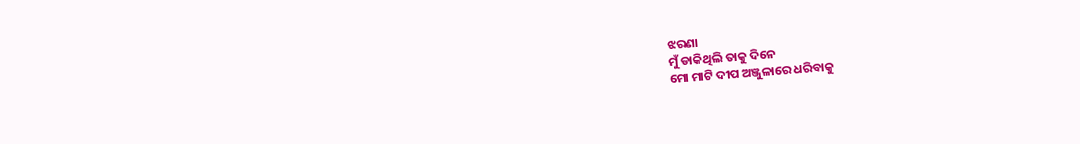ଝରଣା
ମୁଁ ଡାକିଥିଲି ତାକୁ ଦିନେ
ମୋ ମାଟି ଦୀପ ଅଞ୍ଜୁଳାରେ ଧରିବାକୁ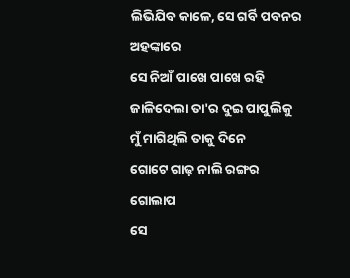ଲିଭିଯିବ କାଳେ, ସେ ଗର୍ବି ପବନର ଅହଙ୍କାରେ
ସେ ନିଆଁ ପାଖେ ପାଖେ ରହି
ଜାଳିଦେଲା ତା'ର ଦୁଇ ପାପୁଲିକୁ
ମୁଁ ମାଗିଥିଲି ତାକୁ ଦିନେ
ଗୋଟେ ଗାଢ଼ ନାଲି ରଙ୍ଗର ଗୋଲାପ
ସେ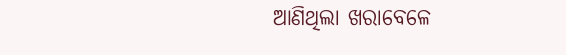ଆଣିଥିଲା ଖରାବେଳେ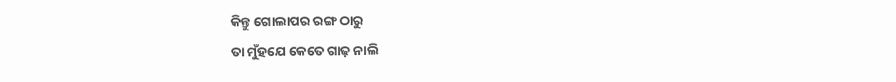କିନ୍ତୁ ଗୋଲାପର ରଙ୍ଗ ଠାରୁ
ତା ମୁଁହଯେ କେତେ ଗାଢ଼ ନାଲି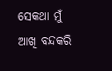ସେକଥା ମୁଁ ଆଖି ବନ୍ଦକରି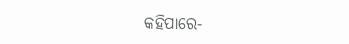କହିପାରେ-